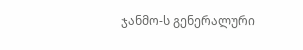ჯანმო-ს გენერალური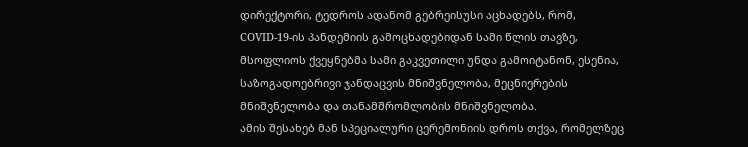დირექტორი, ტედროს ადანომ გებრეისუსი აცხადებს, რომ, COVID-19-ის პანდემიის გამოცხადებიდან სამი წლის თავზე, მსოფლიოს ქვეყნებმა სამი გაკვეთილი უნდა გამოიტანონ, ესენია, საზოგადოებრივი ჯანდაცვის მნიშვნელობა, მეცნიერების მნიშვნელობა და თანამშრომლობის მნიშვნელობა.
ამის შესახებ მან სპეციალური ცერემონიის დროს თქვა, რომელზეც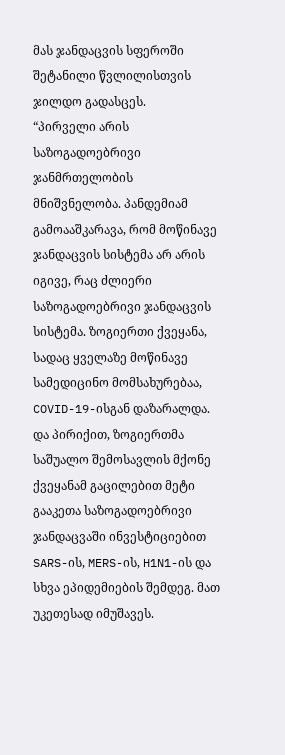მას ჯანდაცვის სფეროში შეტანილი წვლილისთვის ჯილდო გადასცეს.
“პირველი არის საზოგადოებრივი ჯანმრთელობის მნიშვნელობა. პანდემიამ გამოააშკარავა, რომ მოწინავე ჯანდაცვის სისტემა არ არის იგივე, რაც ძლიერი საზოგადოებრივი ჯანდაცვის სისტემა. ზოგიერთი ქვეყანა, სადაც ყველაზე მოწინავე სამედიცინო მომსახურებაა, COVID-19-ისგან დაზარალდა. და პირიქით, ზოგიერთმა საშუალო შემოსავლის მქონე ქვეყანამ გაცილებით მეტი გააკეთა საზოგადოებრივი ჯანდაცვაში ინვესტიციებით SARS-ის, MERS-ის, H1N1-ის და სხვა ეპიდემიების შემდეგ. მათ უკეთესად იმუშავეს.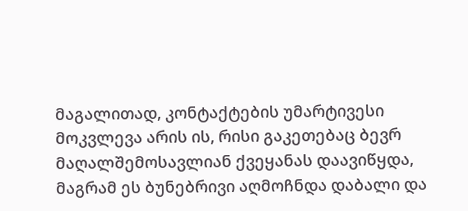მაგალითად, კონტაქტების უმარტივესი მოკვლევა არის ის, რისი გაკეთებაც ბევრ მაღალშემოსავლიან ქვეყანას დაავიწყდა, მაგრამ ეს ბუნებრივი აღმოჩნდა დაბალი და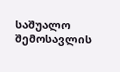საშუალო შემოსავლის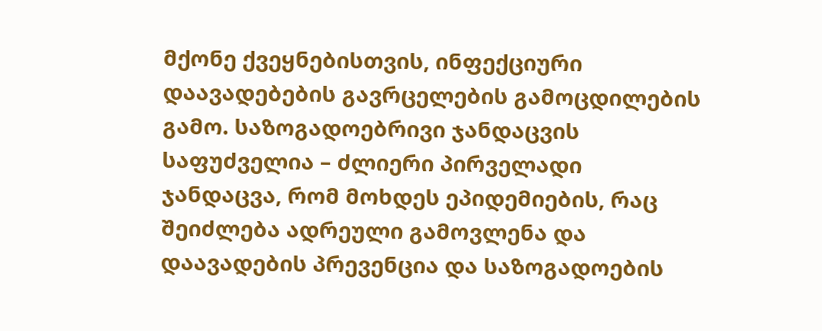მქონე ქვეყნებისთვის, ინფექციური დაავადებების გავრცელების გამოცდილების გამო. საზოგადოებრივი ჯანდაცვის საფუძველია – ძლიერი პირველადი ჯანდაცვა, რომ მოხდეს ეპიდემიების, რაც შეიძლება ადრეული გამოვლენა და დაავადების პრევენცია და საზოგადოების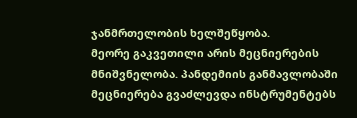ჯანმრთელობის ხელშეწყობა.
მეორე გაკვეთილი არის მეცნიერების მნიშვნელობა. პანდემიის განმავლობაში მეცნიერება გვაძლევდა ინსტრუმენტებს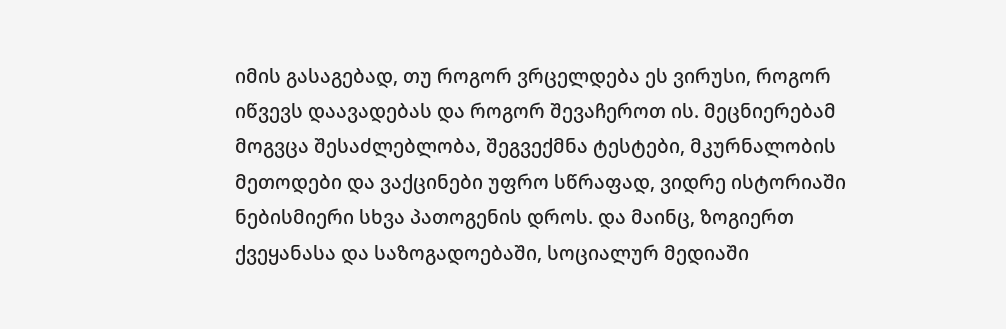იმის გასაგებად, თუ როგორ ვრცელდება ეს ვირუსი, როგორ იწვევს დაავადებას და როგორ შევაჩეროთ ის. მეცნიერებამ მოგვცა შესაძლებლობა, შეგვექმნა ტესტები, მკურნალობის მეთოდები და ვაქცინები უფრო სწრაფად, ვიდრე ისტორიაში ნებისმიერი სხვა პათოგენის დროს. და მაინც, ზოგიერთ ქვეყანასა და საზოგადოებაში, სოციალურ მედიაში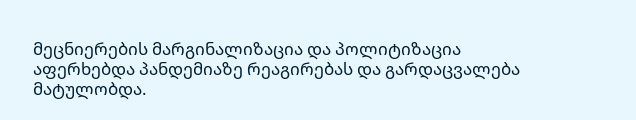მეცნიერების მარგინალიზაცია და პოლიტიზაცია აფერხებდა პანდემიაზე რეაგირებას და გარდაცვალება მატულობდა.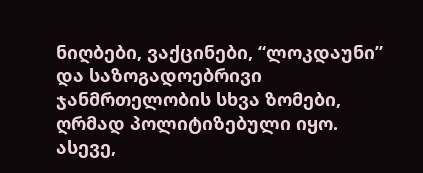ნიღბები, ვაქცინები, “ლოკდაუნი” და საზოგადოებრივი ჯანმრთელობის სხვა ზომები, ღრმად პოლიტიზებული იყო. ასევე,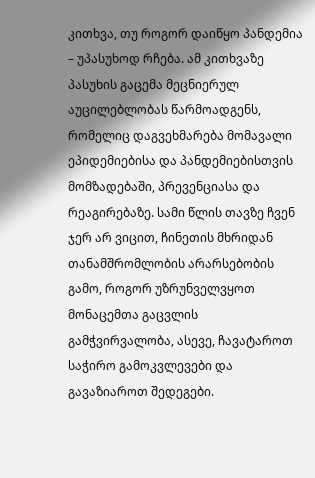კითხვა, თუ როგორ დაიწყო პანდემია – უპასუხოდ რჩება. ამ კითხვაზე პასუხის გაცემა მეცნიერულ აუცილებლობას წარმოადგენს, რომელიც დაგვეხმარება მომავალი ეპიდემიებისა და პანდემიებისთვის მომზადებაში, პრევენციასა და რეაგირებაზე. სამი წლის თავზე ჩვენ ჯერ არ ვიცით, ჩინეთის მხრიდან თანამშრომლობის არარსებობის გამო, როგორ უზრუნველვყოთ მონაცემთა გაცვლის გამჭვირვალობა, ასევე, ჩავატაროთ საჭირო გამოკვლევები და გავაზიაროთ შედეგები.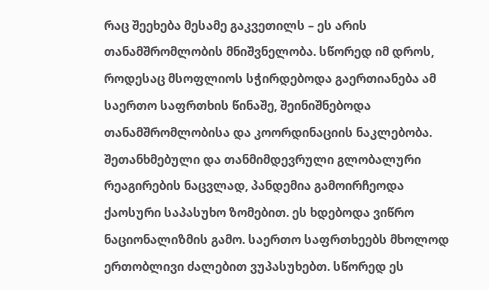რაც შეეხება მესამე გაკვეთილს – ეს არის თანამშრომლობის მნიშვნელობა. სწორედ იმ დროს, როდესაც მსოფლიოს სჭირდებოდა გაერთიანება ამ საერთო საფრთხის წინაშე, შეინიშნებოდა თანამშრომლობისა და კოორდინაციის ნაკლებობა. შეთანხმებული და თანმიმდევრული გლობალური რეაგირების ნაცვლად, პანდემია გამოირჩეოდა ქაოსური საპასუხო ზომებით. ეს ხდებოდა ვიწრო ნაციონალიზმის გამო. საერთო საფრთხეებს მხოლოდ ერთობლივი ძალებით ვუპასუხებთ. სწორედ ეს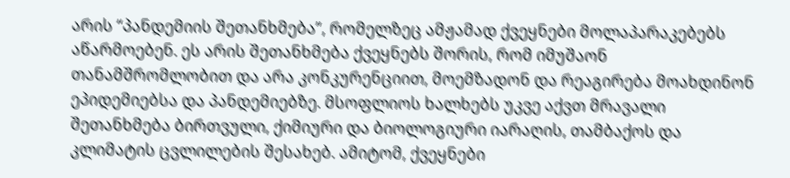არის “პანდემიის შეთანხმება”, რომელზეც ამჟამად ქვეყნები მოლაპარაკებებს აწარმოებენ. ეს არის შეთანხმება ქვეყნებს შორის, რომ იმუშაონ თანამშრომლობით და არა კონკურენციით, მოემზადონ და რეაგირება მოახდინონ ეპიდემიებსა და პანდემიებზე. მსოფლიოს ხალხებს უკვე აქვთ მრავალი შეთანხმება ბირთვული, ქიმიური და ბიოლოგიური იარაღის, თამბაქოს და კლიმატის ცვლილების შესახებ. ამიტომ, ქვეყნები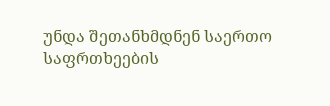უნდა შეთანხმდნენ საერთო საფრთხეების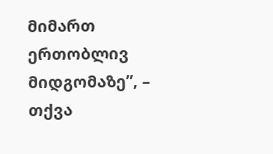მიმართ ერთობლივ მიდგომაზე”, – თქვა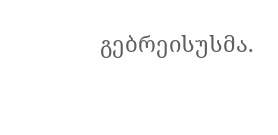გებრეისუსმა.